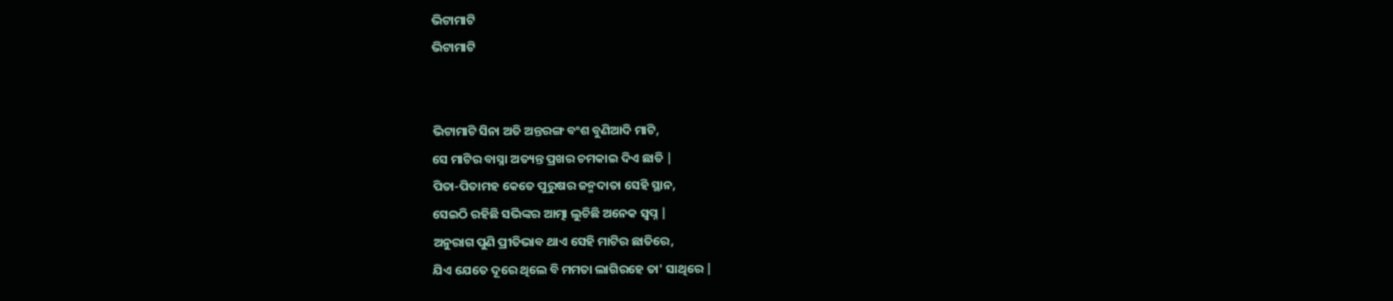ଭିଟାମାଟି
ଭିଟାମାଟି


ଭିଟାମାଟି ସିନା ଅତି ଅନ୍ତରଙ୍ଗ ବଂଶ ବୁଣିଆଦି ମାଟି,
ସେ ମାଟିର ବାସ୍ନା ଅତ୍ୟନ୍ତ ପ୍ରଖର ଚମକାଇ ଦିଏ ଛାତି |
ପିତା-ପିତାମହ କେତେ ପୁରୁଷର ଜନ୍ମଦାତା ସେହି ସ୍ଥାନ,
ସେଇଠି ରହିଛି ସଭିଙ୍କର ଆତ୍ମା ଲୁଚିଛି ଅନେକ ସ୍ଵପ୍ନ |
ଅନୁରାଗ ପୁଣି ପ୍ରୀତିଭାବ ଥାଏ ସେହି ମାଟିର ଛାତିରେ,
ଯିଏ ଯେତେ ଦୂରେ ଥିଲେ ବି ମମତା ଲାଗିରହେ ତା' ସାଥିରେ |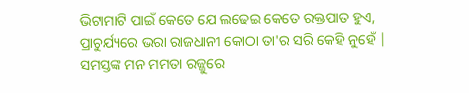ଭିଟାମାଟି ପାଇଁ କେତେ ଯେ ଲଢେଇ କେତେ ରକ୍ତପାତ ହୁଏ,
ପ୍ରାଚୁର୍ଯ୍ୟରେ ଭରା ରାଜଧାନୀ କୋଠା ତା'ର ସରି କେହି ନୁହେଁ |
ସମସ୍ତଙ୍କ ମନ ମମତା ରଜ୍ଜୁରେ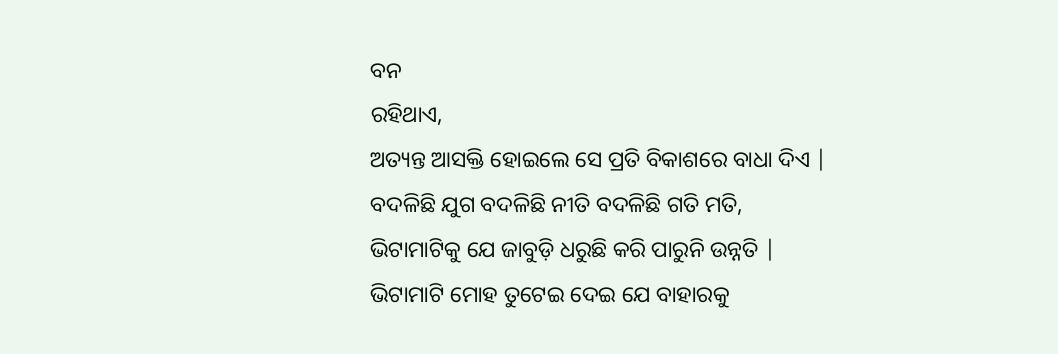ବନ
ରହିଥାଏ,
ଅତ୍ୟନ୍ତ ଆସକ୍ତି ହୋଇଲେ ସେ ପ୍ରତି ବିକାଶରେ ବାଧା ଦିଏ |
ବଦଳିଛି ଯୁଗ ବଦଳିଛି ନୀତି ବଦଳିଛି ଗତି ମତି,
ଭିଟାମାଟିକୁ ଯେ ଜାବୁଡ଼ି ଧରୁଛି କରି ପାରୁନି ଉନ୍ନତି |
ଭିଟାମାଟି ମୋହ ତୁଟେଇ ଦେଇ ଯେ ବାହାରକୁ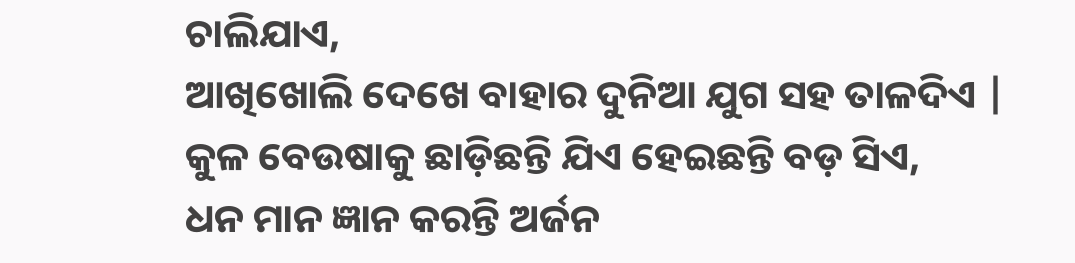ଚାଲିଯାଏ,
ଆଖିଖୋଲି ଦେଖେ ବାହାର ଦୁନିଆ ଯୁଗ ସହ ତାଳଦିଏ |
କୁଳ ବେଉଷାକୁ ଛାଡ଼ିଛନ୍ତି ଯିଏ ହେଇଛନ୍ତି ବଡ଼ ସିଏ,
ଧନ ମାନ ଜ୍ଞାନ କରନ୍ତି ଅର୍ଜନ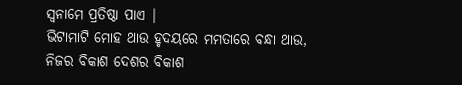ସ୍ୱନାମେ ପ୍ରତିଷ୍ଠା ପାଏ |
ଭିଟାମାଟି ମୋହ ଥାଉ ହୃଦୟରେ ମମତାରେ ବନ୍ଧା ଥାଉ,
ନିଜର ବିକାଶ ଦେଶର ବିକାଶ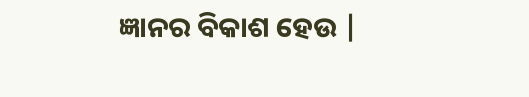ଜ୍ଞାନର ବିକାଶ ହେଉ |